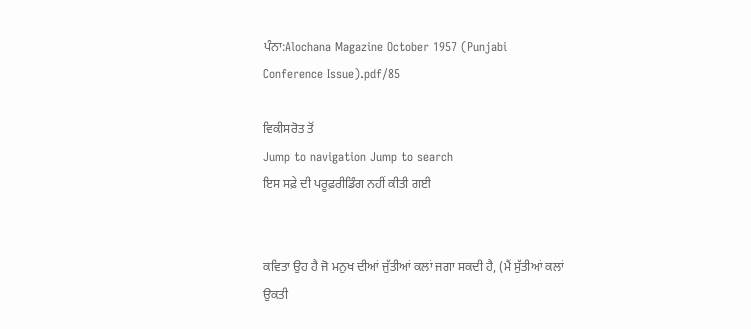ਪੰਨਾ:Alochana Magazine October 1957 (Punjabi Conference Issue).pdf/85

ਵਿਕੀਸਰੋਤ ਤੋਂ
Jump to navigation Jump to search
ਇਸ ਸਫ਼ੇ ਦੀ ਪਰੂਫ਼ਰੀਡਿੰਗ ਨਹੀਂ ਕੀਤੀ ਗਈ


ਕਵਿਤਾ ਉਹ ਹੈ ਜੋ ਮਨੁਖ ਦੀਆਂ ਜੁੱਤੀਆਂ ਕਲਾਂ ਜਗਾ ਸਕਦੀ ਹੈ, (ਮੈਂ ਸੁੱਤੀਆਂ ਕਲਾਂ ਉਕਤੀ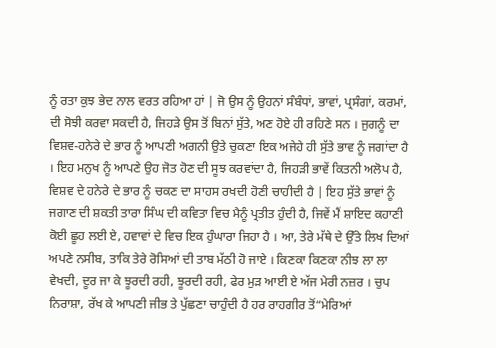ਨੂੰ ਰਤਾ ਕੁਝ ਭੇਦ ਨਾਲ ਵਰਤ ਰਹਿਆ ਹਾਂ | ਜੋ ਉਸ ਨੂੰ ਉਹਨਾਂ ਸੰਬੰਧਾਂ, ਭਾਵਾਂ, ਪ੍ਰਸੰਗਾਂ, ਕਰਮਾਂ, ਦੀ ਸੋਝੀ ਕਰਵਾ ਸਕਦੀ ਹੈ, ਜਿਹੜੇ ਉਸ ਤੋਂ ਬਿਨਾਂ ਸੁੱਤੇ, ਅਣ ਹੋਏ ਹੀ ਰਹਿਣੇ ਸਨ । ਜੁਗਨੂੰ ਦਾ ਵਿਸ਼ਵ-ਹਨੇਰੇ ਦੇ ਭਾਰ ਨੂੰ ਆਪਣੀ ਅਗਨੀ ਉਤੇ ਚੁਕਣਾ ਇਕ ਅਜੇਹੇ ਹੀ ਸੁੱਤੇ ਭਾਵ ਨੂੰ ਜਗਾਂਦਾ ਹੈ । ਇਹ ਮਨੁਖ ਨੂੰ ਆਪਣੇ ਉਹ ਜੋਤ ਹੋਣ ਦੀ ਸੂਝ ਕਰਵਾਂਦਾ ਹੈ, ਜਿਹੜੀ ਭਾਵੇਂ ਕਿਤਨੀ ਅਲੋਪ ਹੈ, ਵਿਸ਼ਵ ਦੇ ਹਨੇਰੇ ਦੇ ਭਾਰ ਨੂੰ ਚਕਣ ਦਾ ਸਾਹਸ ਰਖਦੀ ਹੋਣੀ ਚਾਹੀਦੀ ਹੈ | ਇਹ ਸੁੱਤੇ ਭਾਵਾਂ ਨੂੰ ਜਗਾਣ ਦੀ ਸ਼ਕਤੀ ਤਾਰਾ ਸਿੰਘ ਦੀ ਕਵਿਤਾ ਵਿਚ ਮੈਨੂੰ ਪ੍ਰਤੀਤ ਹੁੰਦੀ ਹੈ, ਜਿਵੇਂ ਮੈਂ ਸ਼ਾਇਦ ਕਹਾਣੀ ਕੋਈ ਛੂਹ ਲਈ ਏ, ਹਵਾਵਾਂ ਦੇ ਵਿਚ ਇਕ ਹੁੰਘਾਰਾ ਜਿਹਾ ਹੈ । ਆ, ਤੇਰੇ ਮੱਥੇ ਦੇ ਉੱਤੇ ਲਿਖ ਦਿਆਂ ਅਪਣੇ ਨਸੀਬ, ਤਾਕਿ ਤੇਰੇ ਰੋਸਿਆਂ ਦੀ ਤਾਬ ਮੱਠੀ ਹੋ ਜਾਏ । ਕਿਣਕਾ ਕਿਣਕਾ ਨੀਝ ਲਾ ਲਾ ਵੇਖਦੀ, ਦੂਰ ਜਾ ਕੇ ਝੂਰਦੀ ਰਹੀ, ਝੂਰਦੀ ਰਹੀ, ਫੇਰ ਮੁੜ ਆਈ ਏ ਅੱਜ ਮੇਰੀ ਨਜ਼ਰ । ਚੁਪ ਨਿਰਾਸ਼ਾ, ਰੱਖ ਕੇ ਆਪਣੀ ਜੀਭ ਤੇ ਪੁੱਛਣਾ ਚਾਹੁੰਦੀ ਹੈ ਹਰ ਰਾਹਗੀਰ ਤੋਂ“ਮੇਰਿਆਂ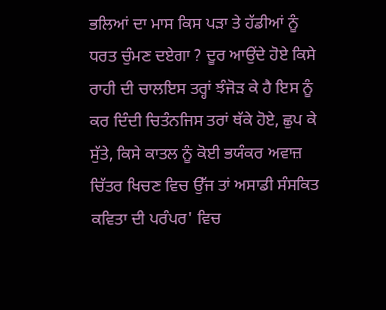ਭਲਿਆਂ ਦਾ ਮਾਸ ਕਿਸ ਪੜਾ ਤੇ ਹੱਡੀਆਂ ਨੂੰ ਧਰਤ ਚੁੰਮਣ ਦਏਗਾ ? ਦੂਰ ਆਉਂਦੇ ਹੋਏ ਕਿਸੇ ਰਾਹੀ ਦੀ ਚਾਲਇਸ ਤਰ੍ਹਾਂ ਝੰਜੋੜ ਕੇ ਹੈ ਇਸ ਨੂੰ ਕਰ ਦਿੰਦੀ ਚਿਤੰਨਜਿਸ ਤਰਾਂ ਥੱਕੇ ਹੋਏ, ਛੁਪ ਕੇ ਸੁੱਤੇ, ਕਿਸੇ ਕਾਤਲ ਨੂੰ ਕੋਈ ਭਯੰਕਰ ਅਵਾਜ਼ ਚਿੱਤਰ ਖਿਚਣ ਵਿਚ ਉੱਜ ਤਾਂ ਅਸਾਡੀ ਸੰਸਕਿਤ ਕਵਿਤਾ ਦੀ ਪਰੰਪਰ' ਵਿਚ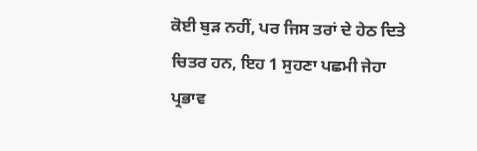ਕੋਈ ਬੁੜ ਨਹੀਂ, ਪਰ ਜਿਸ ਤਰਾਂ ਦੇ ਹੇਠ ਦਿਤੇ ਚਿਤਰ ਹਨ, ਇਹ 1 ਸੁਹਣਾ ਪਛਮੀ ਜੇਹਾ ਪ੍ਰਭਾਵ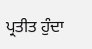ਪ੍ਰਤੀਤ ਹੁੰਦਾ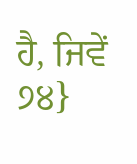ਹੈ, ਜਿਵੇਂ ੭੪}